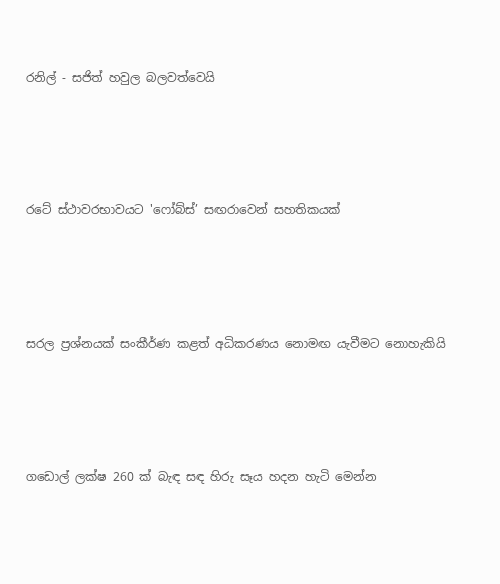රනිල් - සජිත් හවුල බලවත්වෙයි




රටේ ස්ථාවරභාවයට 'ෆෝබ්ස්’ සඟරාවෙන් සහතිකයක්




සරල ප්‍රශ්නයක් සංකීර්ණ කළත් අධිකරණය නොමඟ යැවීමට නොහැකියි




ගඩොල් ලක්ෂ 260 ක් බැඳ සඳ හිරු සෑය හදන හැටි මෙන්න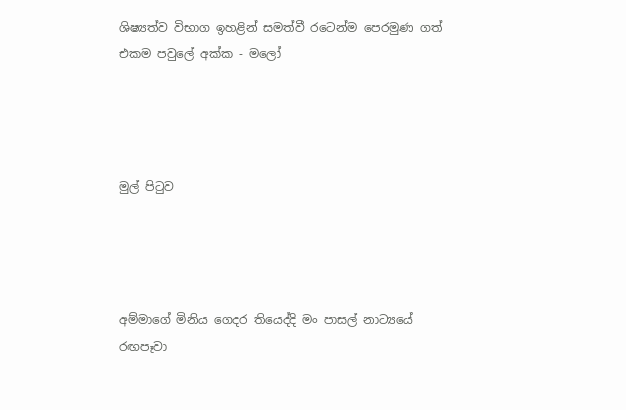ශිෂ්‍යත්ව විභාග ඉහළින් සමත්වී රටෙන්ම පෙරමුණ ගත් එකම පවුලේ අක්ක - මලෝ




මුල් පිටුව




අම්මාගේ මිනිය ගෙදර තියෙද්දි මං පාසල් නාට්‍යයේ රඟපෑවා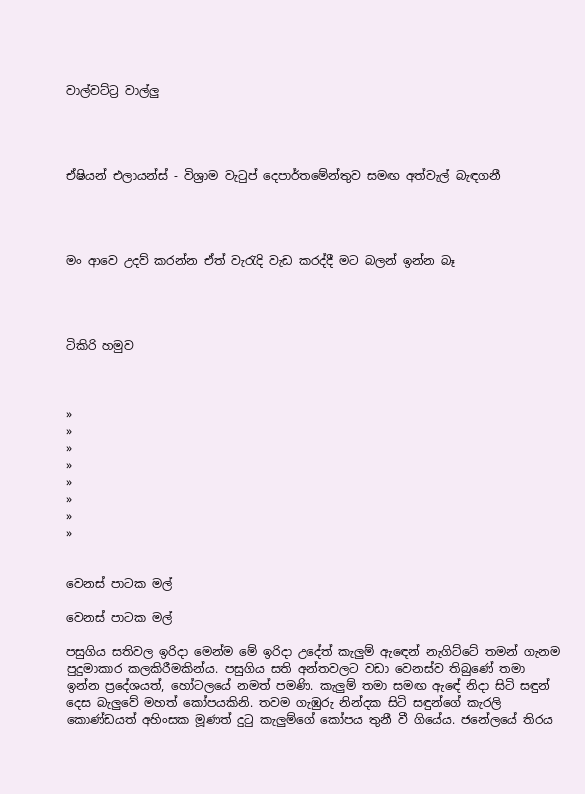වාල්වට්ට්‍ර වාල්ලු




ඒෂියන් එලායන්ස් - විශ්‍රාම වැටුප් දෙපාර්තමේන්තුව සමඟ අත්වැල් බැඳගනී




මං ආවෙ උදව් කරන්න ඒත් වැරැදි වැඩ කරද්දී මට බලන් ඉන්න බෑ




ටිකිරි හමුව



»
»
»
»
»
»
»
»


වෙනස් පාටක මල්

වෙනස් පාටක මල්

පසුගිය සතිවල ඉරිදා මෙන්ම මේ ඉරිදා උදේත් කැලුම් ඇ‍ඳෙන් නැගිට්ටේ තමන් ගැනම පුදුමාකාර කලකිරීමකින්ය. පසුගිය සති අන්තවලට වඩා වෙනස්ව තිබුණේ තමා ඉන්න ප්‍රදේශයත්, හෝටලයේ නමත් පමණි. කැලුම් තමා සමඟ ඇ‍ඳේ නිදා සිටි සඳුන් දෙස බැලුවේ මහත් කෝප‍යකිනි. තවම ගැඹුරු නින්දක සිටි සඳුන්ගේ කැරලි කොණ්ඩයත් අහිංසක මූණත් දුටු කැලුම්ගේ කෝපය තුනී වී ගියේය. ජනේලයේ තිරය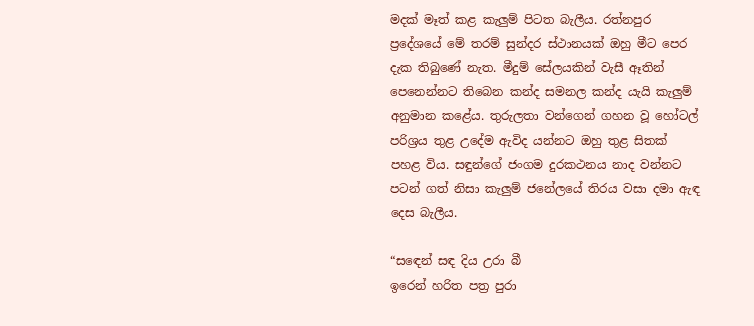මදක් මෑත් කළ කැලුම් පිටත බැලීය. රත්නපුර ප්‍රදේශයේ මේ තරම් සුන්දර ස්ථානයක් ඔහු මීට පෙර දැක තිබුණේ නැත. මීදුම් සේලයකින් වැසී ඈතින් පෙනෙන්නට තිබෙන කන්ද සමනල කන්ද යැයි කැලුම් අනුමාන කළේය. තුරුලතා වන්ගෙන් ගහන වූ හෝටල් පරිශ්‍රය තුළ උදේම ඇවිද යන්නට ඔහු තුළ සිතක් පහළ විය. සඳුන්ගේ ජංගම දුරකථනය නාද වන්නට පටන් ගත් නිසා කැලුම් ජනේලයේ තිරය වසා දමා ඇඳ දෙස බැලීය.

“ස‍ඳෙන් සඳ දිය උරා බී
ඉරෙන් හරිත පත්‍ර පුරා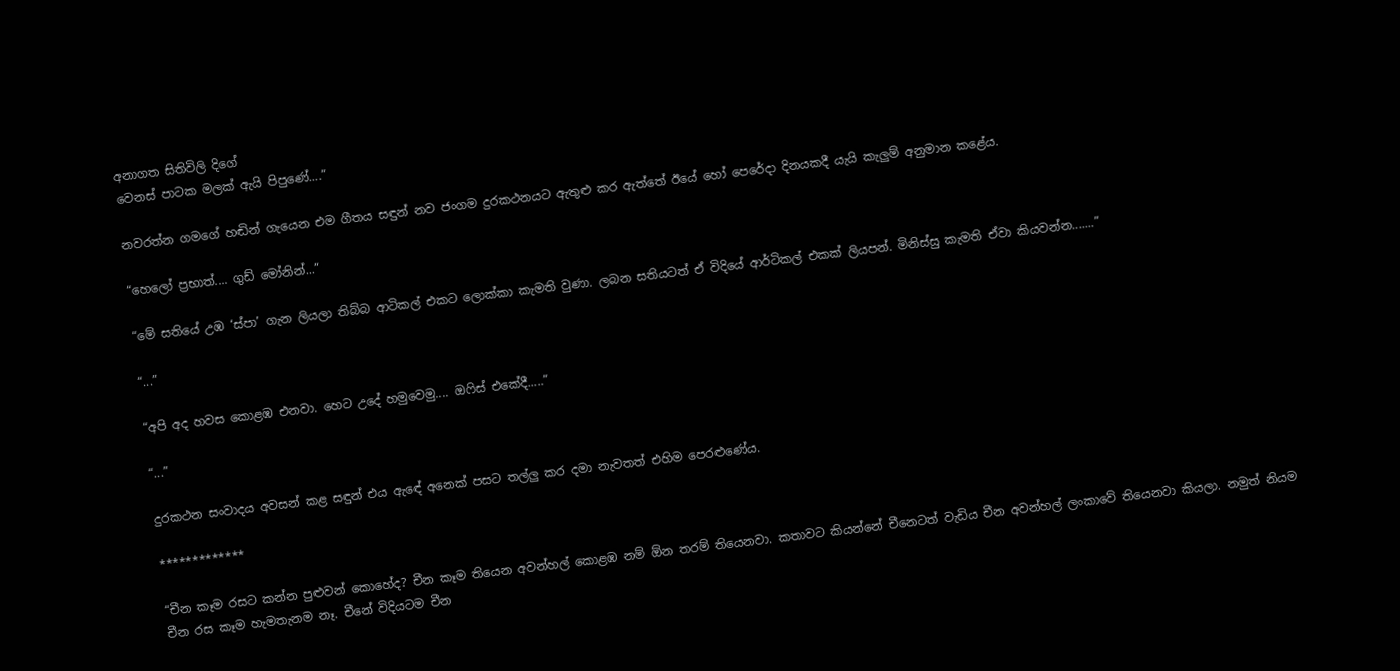අනාගත සිතිවිලි දිගේ
වෙනස් පාටක මලක් ඇයි පිපුණේ....”

නවරත්න ගමගේ හඬින් ගැයෙන එම ගීතය සඳුන් නව ජංගම දුරකථනයට ඇතුළු කර ඇත්තේ ‍ඊයේ හෝ පෙරේදා දිනයකදී යැයි කැලුම් අනුමාන කළේය.

“හෙලෝ ප්‍රභාත්.... ගුඩ් මෝනින්...”

“මේ සතියේ උඹ ‘ස්පා’ ගැන ලියලා තිබ්බ ආටිකල් එකට ලොක්කා කැමති වුණා. ලබන සතියටත් ඒ විදියේ ආර්ටිකල් එකක් ලියපන්. මිනිස්සු කැමති ඒවා කියවන්න.......”

“...”

“අපි අද හවස කොළඹ එනවා. හෙට උදේ හමුවෙමු.... ඔෆිස් එකේදී.....”

“...”

දුරකථන සංවාදය අවසන් කළ සඳුන් එය ඇ‍ඳේ අනෙක් පසට තල්ලු කර දමා නැවතත් එහිම පෙරළුණේය.

*************

“චීන කෑම රසට කන්න පුළුවන් කොහේද? චීන කෑම තියෙන අවන්හල් කොළඹ නම් ඕන තරම් තියෙනවා. කතාවට කියන්නේ චීනෙටත් වැඩිය චීන අවන්හල් ලංකාවේ තියෙනවා කියලා. නමුත් නියම චීන රස කෑම හැමතැනම නෑ. චීනේ විදියටම චීන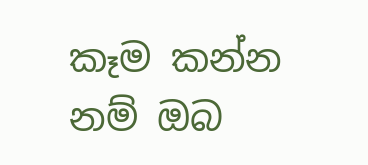කෑම කන්න නම් ඔබ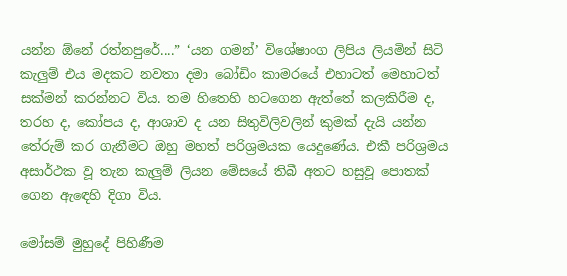යන්න ඕනේ රත්නපුරේ....” ‘යන ගමන්’ විශේෂාංග ලිපිය ලියමින් සිටි කැලුම් එය මදකට නවතා දමා බෝඩිං කාමරයේ එහාටත් මෙහාටත් සක්මන් කරන්නට විය. තම හිතෙහි හටගෙන ඇත්තේ කලකිරීම ද, තරහ ද, කෝපය ද, ආශාව ද යන සිතුවිලිවලින් කුමක් දැයි යන්න තේරුම් කර ගැනීමට ඔහු මහත් පරිශ්‍රමයක යෙදුණේය. එකී පරිශ්‍රමය අසාර්ථක වූ තැන කැලුම් ලියන මේසයේ තිබී අතට හසුවූ පොතක්‍ ගෙන ඇ‍ඳෙහි දිගා විය.

මෝසම් මුහුදේ පිහිණීම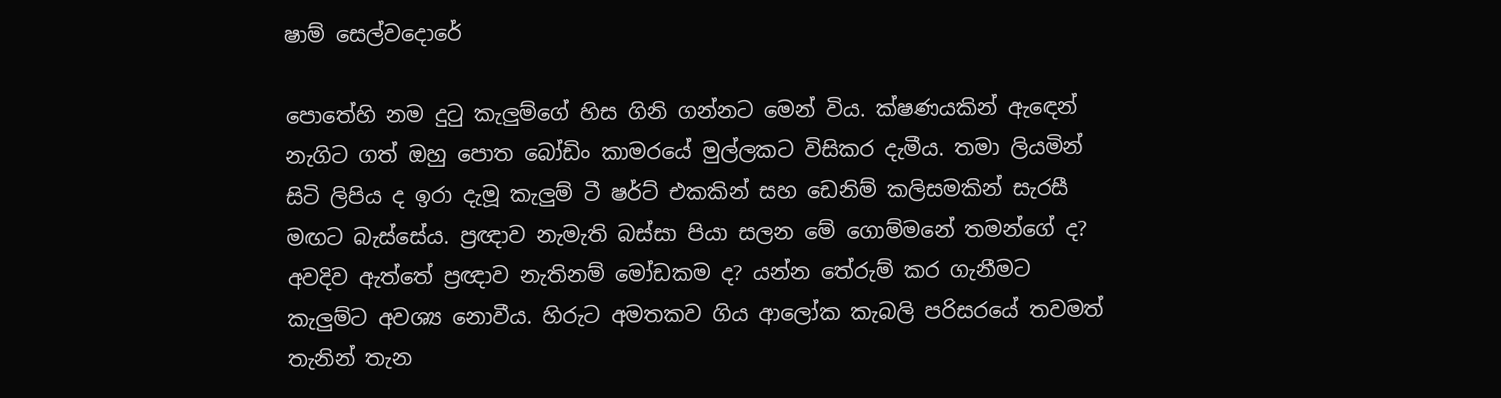ෂාම් සෙල්වදොරේ

පොතේහි නම දුටු කැලුම්ගේ හිස ගිනි ගන්නට මෙන් විය. ක්ෂණයකින් ඇ‍‍ඳෙන් නැගිට ගත් ඔහු පොත බෝඩිං කාමරයේ මුල්ලකට විසිකර දැමීය. තමා ලියමින් සිටි ලිපිය ද ඉරා දැමූ කැලුම් ටී ෂර්ට් එකකින් සහ ඩෙනිම් කලිසමකින් සැරසී මඟට බැස්සේය. ප්‍රඥාව නැමැති බස්සා පියා සලන මේ‍ ගොම්මනේ තමන්ගේ ද? අවදිව ඇත්තේ ප්‍රඥාව නැතිනම් මෝඩකම ද? යන්න තේරුම් කර ගැනීමට කැලුම්ට අවශ්‍ය නොවීය. හිරුට අමතකව ගිය ආලෝක කැබලි පරිසරයේ තවමත් තැනින් තැන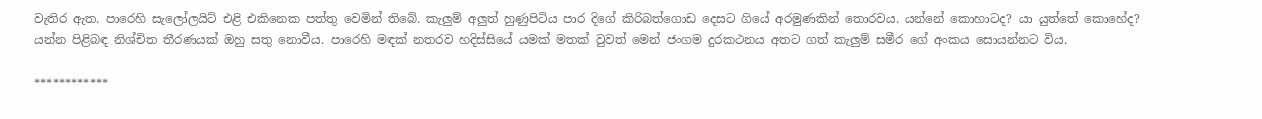වැතිර ඇත. පාරෙහි සැලෝලයිට් එළි එකිනෙක පත්තු වෙමින් තිබේ. කැලුම් අලුත් හුණුපිටිය පාර දිගේ කිරිබත්ගොඩ දෙසට ගියේ අරමුණකින් තොරවය. යන්නේ කොහාටද? යා යුත්තේ කොහේද? යන්න පිළිබඳ නිශ්චිත තීරණයක් ඔහු සතු නොවීය. පාරෙහි මඳක් නතරව හදිස්සියේ යමක් මතක් වුවත් මෙන් ජංගම දුරකථනය අතට ගත් කැලුම් සමීර ගේ අංකය සොයන්නට විය.

************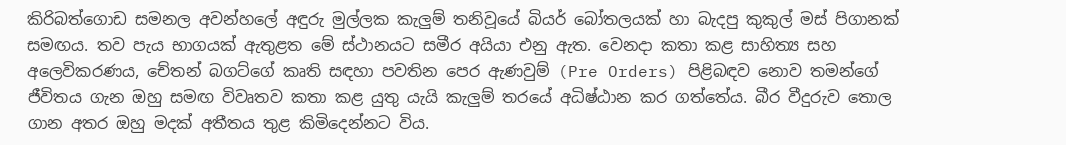කිරිබත්ගොඩ සමනල අවන්හලේ අඳුරු මුල්ලක කැලුම් තනිවූයේ බියර් බෝතලයක් හා බැදපු කුකුල් මස් පිගානක් සමඟය. තව පැය භාගයක් ඇතුළත මේ ස්ථානයට සමීර අයියා එනු ඇත. වෙනදා කතා කළ සාහිත්‍ය සහ අලෙවිකරණය, චේතන් බගට්ගේ කෘති සඳහා පවතින පෙර ඇණවුම් (Pre Orders) පිළිබඳව නොව තමන්ගේ ජීවිතය ගැන ඔහු සමඟ විවෘතව කතා කළ යුතු යැයි කැලුම් තරයේ අධිෂ්ඨාන කර ගත්තේය. බීර වීදුරුව තොල ගාන අතර ඔහු මදක් අතීතය තුළ කිමිදෙන්නට විය.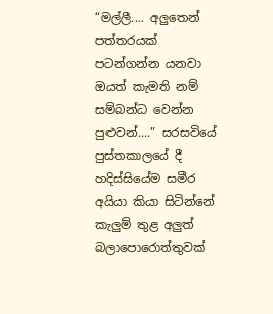“මල්ලී.... අලුතෙන් පත්තරයක් පටන්ගන්න යනවා ඔයත් කැමති නම් සම්බන්ධ වෙන්න පුළුවන්....” සරසවියේ පුස්තකාලයේ දී හදිස්සියේම සමීර අයියා කියා සිටින්නේ කැලුම් තුළ අලුත් බලාපොරොත්තුවක්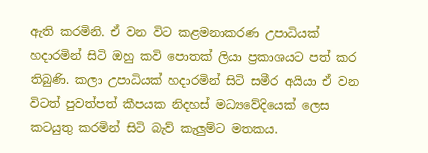ඇති කරමිනි. ඒ වන විට කළමනාකරණ උපාධියක් හදාරමින් සිටි ඔහු කවි පොතක් ලියා ප්‍රකාශයට පත් කර තිබුණි. කලා උපාධියක් හදාරමින් සිටි සමීර අයියා ඒ වන විටත් පුවත්පත් කීපයක නිදහස් මධ්‍යවේදියෙක් ලෙස කටයුතු කරමින් සිටි බැව් කැලුම්ට මතකය.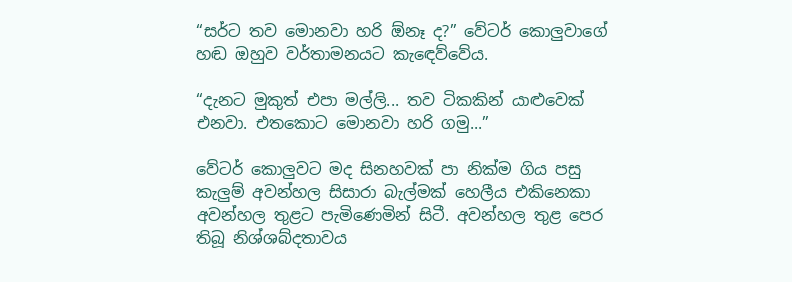“සර්ට තව මොනවා හරි ඕනෑ ද?” වේටර් ‍කොලුවාගේ හඬ ඔහුව වර්තාමනයට කැ‍ඳෙව්වේය.

“දැනට මුකුත් එපා මල්ලි... තව ටිකකින් යාළුවෙක් එනවා. එතකොට මොනවා හරි ගමු...”

වේටර් කොලුවට මද සිනහවක් පා නික්ම ගිය පසු කැලුම් අවන්හල සිසාරා බැල්මක් හෙලීය එකිනෙකා අවන්හල තුළට පැමිණෙමින් සිටී. අවන්හල තුළ පෙර තිබූ නිශ්ශබ්දතාවය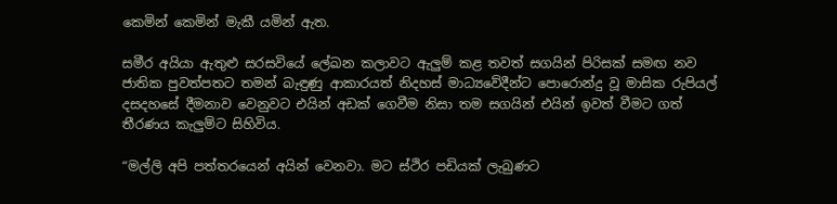කෙමින් කෙමින් මැකී යමින් ඇත.

සමීර අයියා ඇතුළු සරසවියේ ලේඛන කලාවට ඇලුම් කළ තවත් සගයින් පිරිසක් සමඟ නව ජාතික පුවත්පතට තමන් බැඳුණු ආකාරයත් නිදහස් මාධ්‍යවේදීන්ට පොරොන්දු වූ මාසික රුපියල් දසදහසේ දීමනාව වෙනු‍වට එයින් අඩක් ගෙවීම නිසා තම සගයින් එයින් ඉවත් වීමට ගත් තීරණය කැලුම්ට සිහිවිය.

“මල්ලි අපි පත්තරයෙන් අයින් වෙනවා. මට ස්ථිර පඩියක් ලැබුණට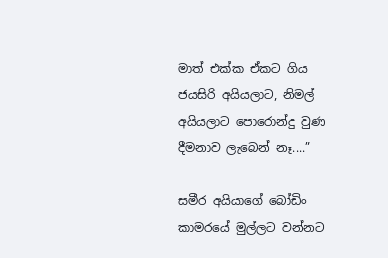මාත් එක්ක ඒකට ගිය ජයසිරි අයියලාට, නිමල් අයියලාට පොරොන්දු වුණ දීමනාව ලැබෙන් නෑ....”

සමීර අයියාගේ බෝඩිං කාමරයේ මුල්ලට වන්නට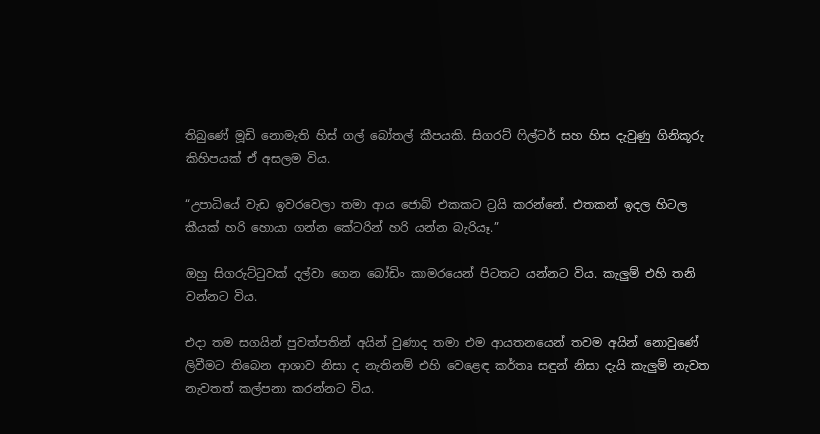තිබුණේ මූඩි නොමැති හිස් ගල් බෝතල් කීපයකි. සිගරට් ෆිල්ටර් සහ හිස දැවුණු ගිනිකූරු කිහිපයක් ඒ අසලම විය.

“උපාධියේ වැඩ ඉවරවෙලා තමා ආය ජොබ් එකකට ට්‍රයි කරන්නේ. එතකන් ඉදල හිටල කීයක් හරි හොයා ගන්න කේටරින් හරි යන්න බැරියෑ.”

ඔහු සිගරුට්ටුවක් දල්වා ගෙන බෝඩිං කාමරයෙන් පිටතට යන්නට විය. කැලුම් එහි තනි වන්නට විය.

එදා තම සගයින් පුවත්පතින් අයින් වුණාද තමා එම ආයතනයෙන් තවම අයින් නොවුණේ ලිවීමට තිබෙන ආශාව නිසා ද නැතිනම් එහි වෙළෙඳ කර්තෘ සඳුන් නිසා දැයි කැලුම් නැවත නැවතත් කල්පනා කරන්නට විය.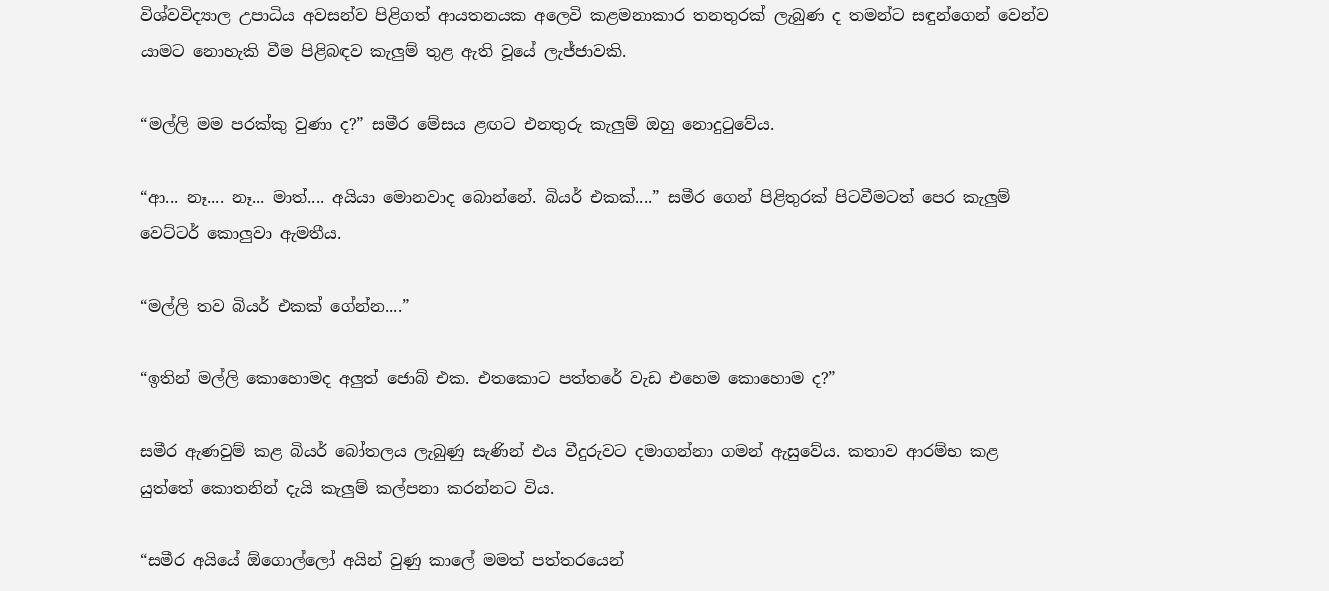විශ්වවිද්‍යාල උපාධිය අවසන්ව පිළිගත් ආයතනයක අලෙවි කළමනාකාර තනතුරක් ලැබුණ ද තමන්ට සඳුන්ගෙන් වෙන්ව යාමට නොහැකි වීම පිළිබඳව කැලුම් තුළ ඇති වූයේ ලැජ්ජාවකි.

“මල්ලි මම පරක්කු වුණා ද?” සමීර මේසය ළඟට එනතුරු කැලුම් ඔහු නොදුටුවේය.

“ආ... නෑ.... නෑ... මාත්.... අයියා මොනවාද බොන්නේ. බියර් එකක්....” සමීර ගෙන් පිළිතුරක් පිටවීමටත් පෙර කැලුම් වෙට්ටර් කොලුවා ඇමතීය.

“මල්ලි තව බියර් එකක් ගේන්න....”

“ඉතින් මල්ලි කොහොමද අලුත් ජොබ් එක. එතකොට පත්තරේ වැඩ එහෙම කොහොම ද?”

සමීර ඇණවුම් කළ බියර් බෝතලය ලැබුණු සැණින් එය වීදුරුවට දමාගන්නා ගමන් ඇසුවේය. කතාව ආරම්භ කළ යුත්තේ කොතනින් දැයි කැලුම් කල්පනා කරන්නට විය.

“සමීර අයියේ ඕගොල්ලෝ අයින් වුණු කාලේ මමත් පත්තරයෙන්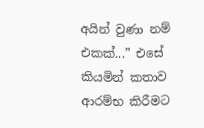අයින් වුණා නම් එකක්...” එසේ කියමින් කතාව ආරම්භ කිරීමට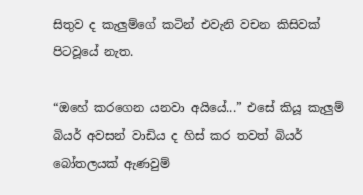සිතුව ද කැලුම්ගේ කටින් එවැනි වචන කිසිවක් පිටවූයේ නැත.

“ඔහේ කරගෙන යනවා අයියේ...” එසේ කියූ කැලුම් බියර් අවසන් වාඩිය ද හිස් කර තවත් බියර් බෝතලයක් ඇණවුම්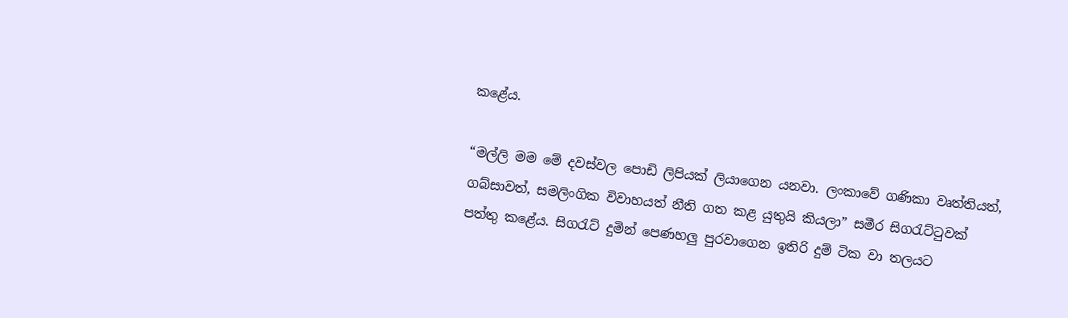කළේය.

“මල්ලි මම මේ දවස්වල පොඩි ලිපියක් ලියාගෙන යනවා. ලංකාවේ ගණිකා වෘත්තියත්, ගබ්සාවත්, සමලිංගික විවාහයත් නීති ගත කළ යුතුයි කියලා” සමීර සිගරැට්ටුවක් පත්තු කළේය. සිගරැට් දුමින් පෙණහලු පුරවාගෙන ඉතිරි දුම් ටික වා තලයට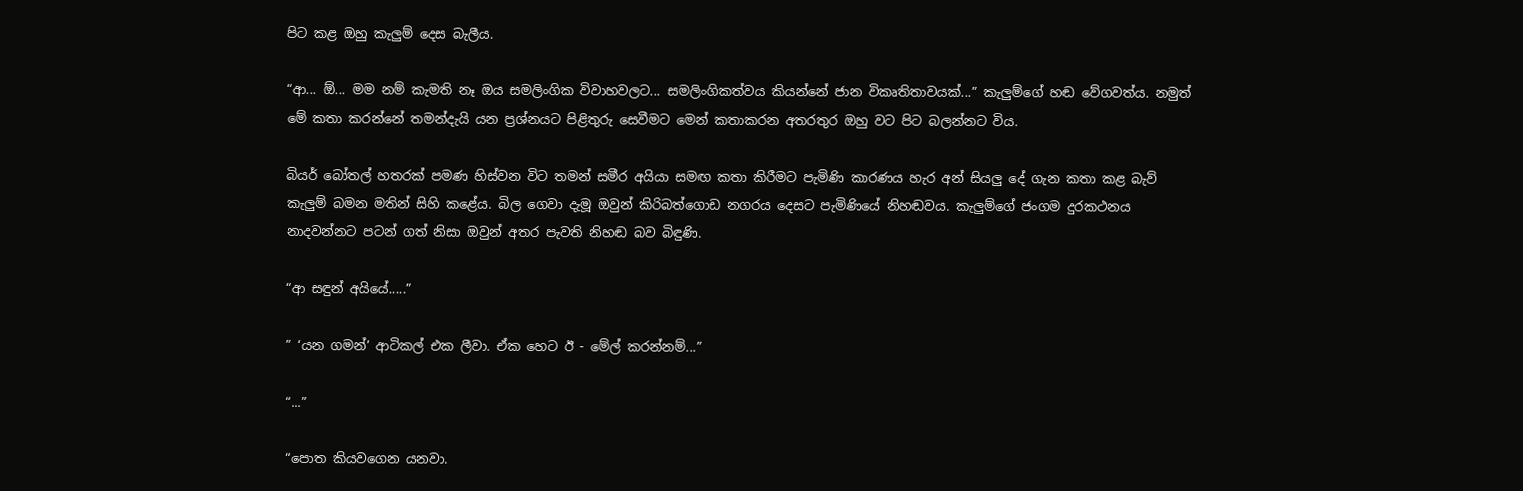පිට කළ ඔහු කැලුම් දෙස බැලීය.

“ආ... ඕ... මම නම් කැමති නෑ ඔය සමලිංගික විවාහවලට... සමලිංගිකත්වය කියන්නේ ජාන විකෘතිතාවයක්...” කැලුම්ගේ හඬ වේගවත්ය. නමුත් මේ කතා කරන්නේ තමන්දැයි යන ප්‍රශ්නයට පිළිතුරු සෙවීමට මෙන් කතාකරන අතරතුර ඔහු වට පිට බලන්නට විය.

බියර් බෝතල් හතරක් පමණ හිස්වන විට තමන් සමීර අයියා සමඟ කතා කිරීමට පැමිණි කාරණය හැර අන් සියලු දේ ගැන කතා කළ බැව් කැලුම් බමන මතින් සිහි කළේය. බිල ගෙවා දැමූ ඔවුන් කිරිබත්ගොඩ නගරය දෙසට පැමිණියේ නිහඬවය. කැලුම්ගේ ජංගම දුරකථනය නාදවන්නට පටන් ගත් නිසා ඔවුන් අතර පැවති නිහඬ බව බිඳුණි.

“ආ සඳුන් අයියේ.....”

” ‘යන ගමන්’ ආටිකල් එක ලීවා. ඒක හෙට ඊ - මේල් කරන්නම්...”

“...”

“පොත කියවගෙන යනවා.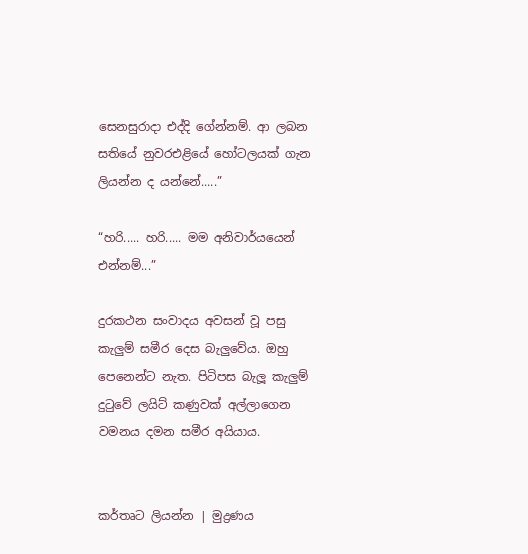සෙනසුරාදා එද්දි ගේන්නම්. ආ ලබන සතියේ නුවරඑළියේ හෝටලයක් ගැන ලියන්න ද යන්නේ.....”

“හරි..... හරි..... මම අනිවාර්යයෙන් එන්නම්...”

දුරකථන සංවාදය අවසන් වූ පසු කැලුම් සමීර දෙස බැලුවේය. ඔහු පෙනෙන්ට නැත. පිටිපස බැලූ කැලුම් දුටුවේ ලයිට් කණුවක් අල්ලාගෙන වමනය දමන සමීර අයියාය.


කර්තෘට ලියන්න | මුද්‍රණය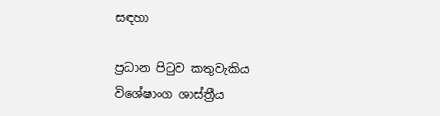සඳහා

ප්‍රධාන පිටුව කතුවැකිය විශේෂාංග ශාස්ත්‍රීය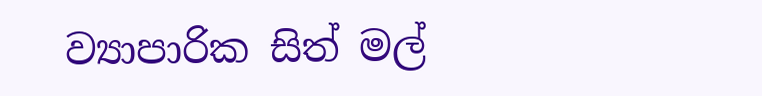ව්‍යාපාරික සිත් මල්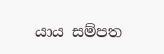යාය සම්පත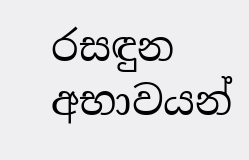රසඳුන අභාවයන්